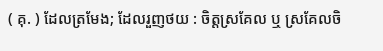( គុ. ) ដែលត្រមែង; ដែលរួញថយ : ចិត្តស្រគែល ឬ ស្រគែលចិ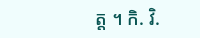ត្ត ។ កិ. វិ.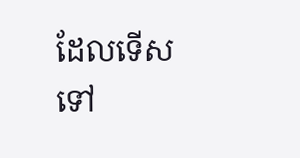ដែលទើសទៅ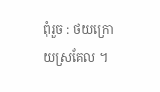ពុំរួច : ថយក្រោយស្រគែល ។